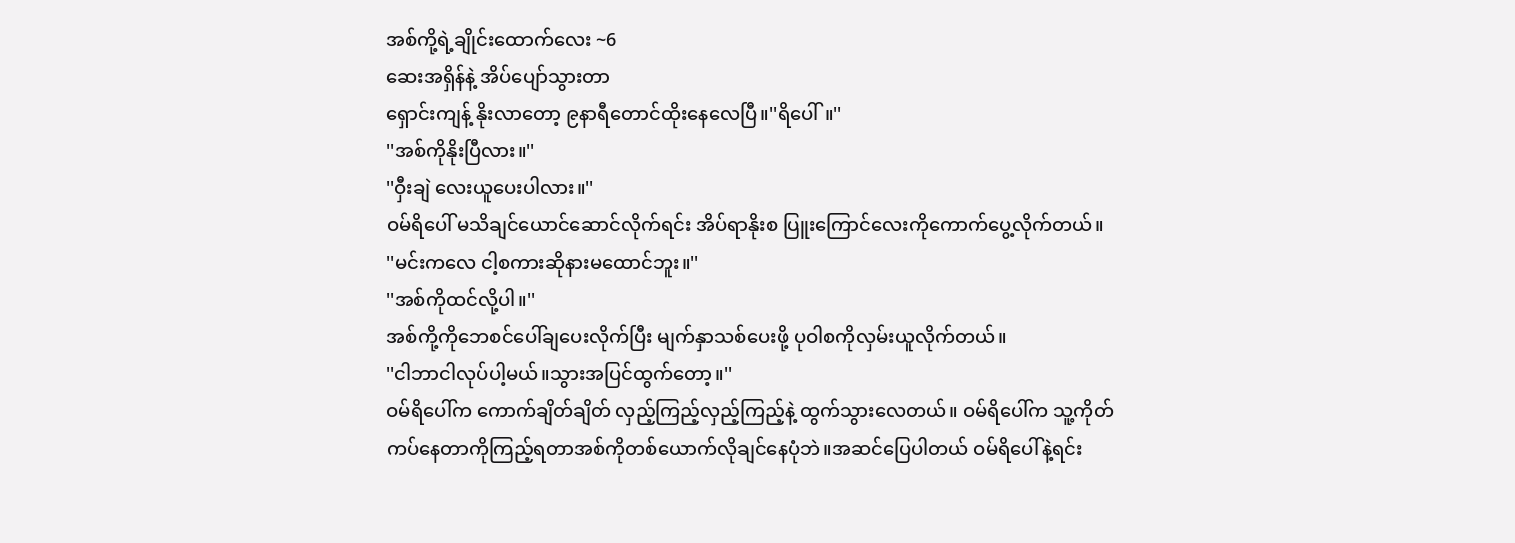အစ်ကို့ရဲ့ချိုင်းထောက်လေး ~6
ဆေးအရှိန်နဲ့ အိပ်ပျော်သွားတာ
ရှောင်းကျန့် နိုးလာတော့ ၉နာရီတောင်ထိုးနေလေပြီ။''ရိပေါ်။''
''အစ်ကိုနိုးပြီလား။''
''ဝှီးချဲ လေးယူပေးပါလား။''
ဝမ်ရိပေါ် မသိချင်ယောင်ဆောင်လိုက်ရင်း အိပ်ရာနိုးစ ပြူးကြောင်လေးကိုကောက်ပွေ့လိုက်တယ်။
''မင်းကလေ ငါ့စကားဆိုနားမထောင်ဘူး။''
''အစ်ကိုထင်လို့ပါ။''
အစ်ကို့ကိုဘေစင်ပေါ်ချပေးလိုက်ပြီး မျက်နှာသစ်ပေးဖို့ ပုဝါစကိုလှမ်းယူလိုက်တယ်။
''ငါဘာငါလုပ်ပါ့မယ်။သွားအပြင်ထွက်တော့။''
ဝမ်ရိပေါ်က ကောက်ချိတ်ချိတ် လှည့်ကြည့်လှည့်ကြည့်နဲ့ ထွက်သွားလေတယ်။ ဝမ်ရိပေါ်က သူ့ကိုတ်ကပ်နေတာကိုကြည့်ရတာအစ်ကိုတစ်ယောက်လိုချင်နေပုံဘဲ။အဆင်ပြေပါတယ် ဝမ်ရိပေါ်နဲ့ရင်း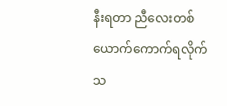နီးရတာ ညီလေးတစ်ယောက်ကောက်ရလိုက်သ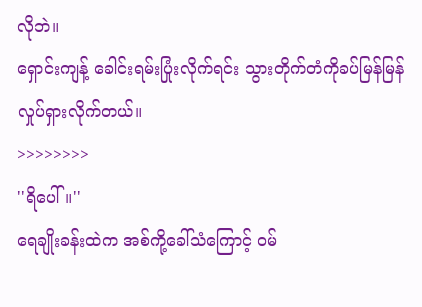လိုဘဲ။
ရှောင်းကျန့် ခေါင်းရမ်းပြုံးလိုက်ရင်း သွားတိုက်တံကိုခပ်မြန်မြန်လှုပ်ရှားလိုက်တယ်။
>>>>>>>>
''ရိပေါ်။''
ရေချိုးခန်းထဲက အစ်ကို့ခေါ်သံကြောင့် ဝမ်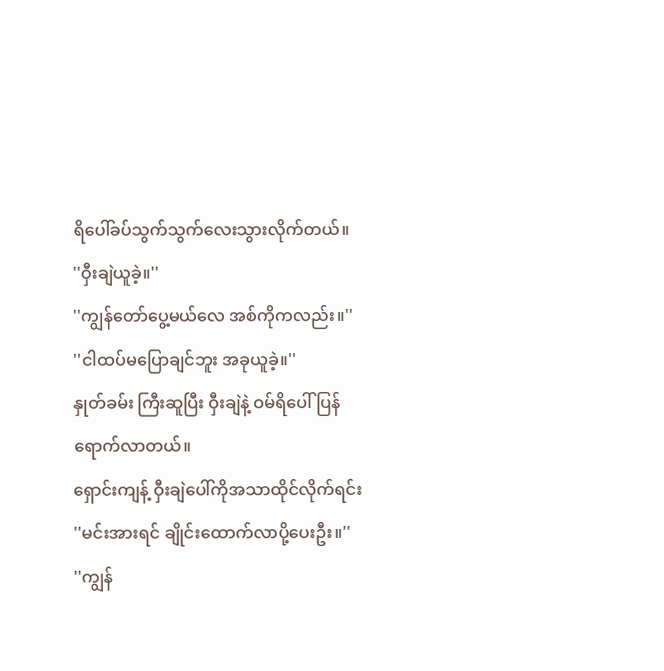ရိပေါ်ခပ်သွက်သွက်လေးသွားလိုက်တယ်။
''ဝှီးချဲယူခဲ့။''
''ကျွန်တော်ပွေ့မယ်လေ အစ်ကိုကလည်း။''
''ငါထပ်မပြောချင်ဘူး အခုယူခဲ့။''
နှုတ်ခမ်း ကြီးဆူပြီး ဝှီးချဲနဲ့ ဝမ်ရိပေါ်ပြန်ရောက်လာတယ်။
ရှောင်းကျန့် ဝှီးချဲပေါ်ကိုအသာထိုင်လိုက်ရင်း
''မင်းအားရင် ချိုင်းထောက်လာပို့ပေးဦး။''
''ကျွန်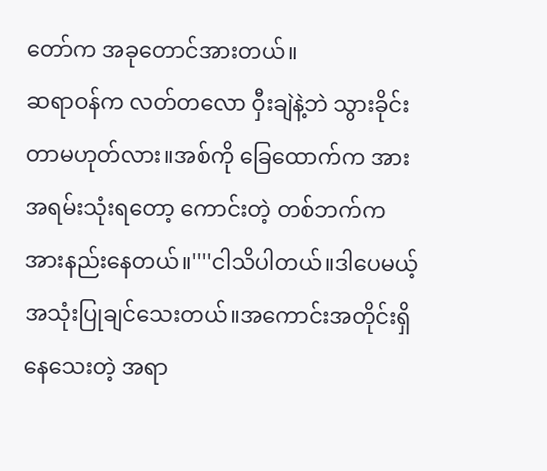တော်က အခုတောင်အားတယ်။
ဆရာဝန်က လတ်တလော ဝှီးချဲနဲ့ဘဲ သွားခိုင်းတာမဟုတ်လား။အစ်ကို ခြေထောက်က အားအရမ်းသုံးရတော့ ကောင်းတဲ့ တစ်ဘက်က အားနည်းနေတယ်။''''ငါသိပါတယ်။ဒါပေမယ့် အသုံးပြုချင်သေးတယ်။အကောင်းအတိုင်းရှိနေသေးတဲ့ အရာ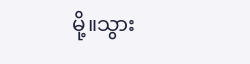မို့။သွား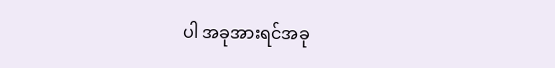ပါ အခုအားရင်အခု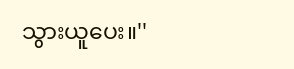သွားယူပေး။''